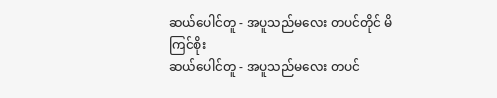ဆယ်ပေါင်တူ - အပူသည်မလေး တပင်တိုင် မိကြင်စိုး
ဆယ်ပေါင်တူ - အပူသည်မလေး တပင်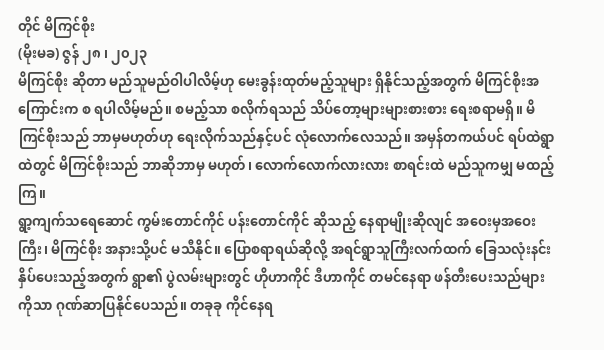တိုင် မိကြင်စိုး
(မိုးမခ) ဇွန် ၂၈ ၊ ၂၀၂၃
မိကြင်စိုး ဆိုတာ မည်သူမည်ဝါပါလိမ့်ဟု မေးခွန်းထုတ်မည့်သူများ ရှိနိုင်သည့်အတွက် မိကြင်စိုးအကြောင်းက စ ရပါလိမ့်မည်။ စမည့်သာ စလိုက်ရသည် သိပ်တော့များများစားစား ရေးစရာမရှိ။ မိကြင်စိုးသည် ဘာမှမဟုတ်ဟု ရေးလိုက်သည်နှင့်ပင် လုံလောက်လေသည်။ အမှန်တကယ်ပင် ရပ်ထဲရွာထဲတွင် မိကြင်စိုးသည် ဘာဆိုဘာမှ မဟုတ်၊ လောက်လောက်လားလား စာရင်းထဲ မည်သူကမျှ မထည့်ကြ။
ရွာ့ကျက်သရေဆောင် ကွမ်းတောင်ကိုင် ပန်းတောင်ကိုင် ဆိုသည့် နေရာမျိုးဆိုလျင် အဝေးမှအဝေးကြီး၊ မိကြင်စိုး အနားသို့ပင် မသီနိုင်။ ပြောစရာရယ်ဆိုလို့ အရင်ရွာသူကြီးလက်ထက် ခြေသလုံးနင်းနှိပ်ပေးသည့်အတွက် ရွာ၏ ပွဲလမ်းများတွင် ဟိုဟာကိုင် ဒီဟာကိုင် တမင်နေရာ ဖန်တီးပေးသည်များကိုသာ ဂုဏ်ဆာပြနိုင်ပေသည်။ တခုခု ကိုင်နေရ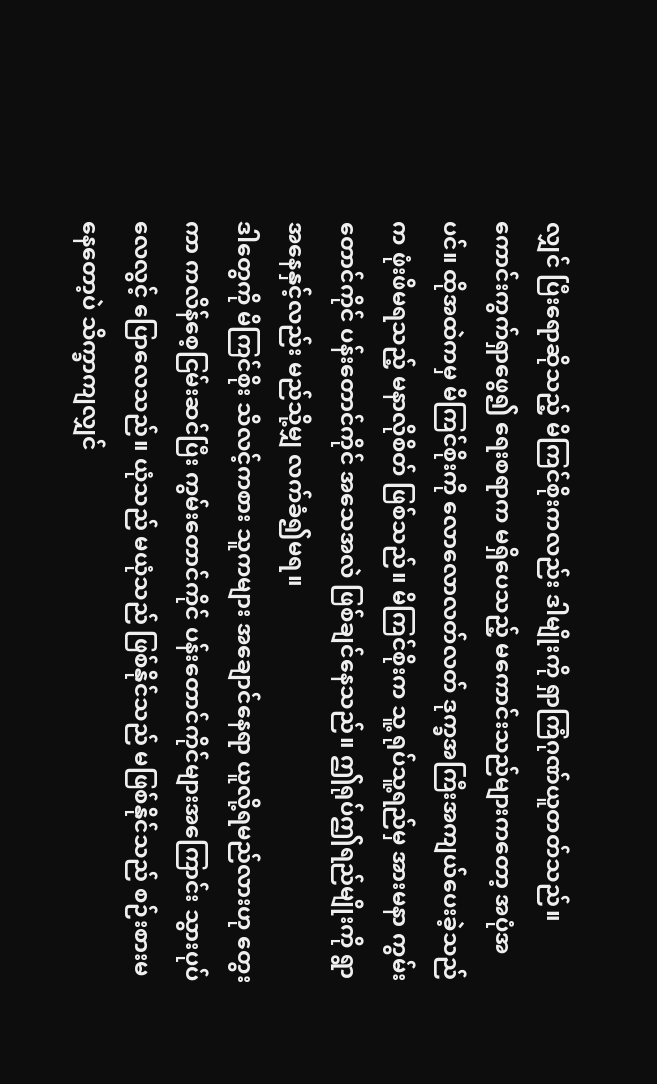လျှင် ပြီးရောဆိုသည့် မိကြင်စိုးကလည်း ဒါမျိုးကို ရှာကြံဂုဏ်ယူတတ်သည်။
ကောင်းကွက်ရှာဖွေ၍ ရေးစရာက မရှိပေသည့် မကောင်းသည်များကတော့ အပုံအပင်။ ထိုအထဲကမှ မိကြင်စိုးကို လောလောလတ်လတ် ဒုက္ခအကြီးအကျယ်ပေးခဲ့သည်က ဖုံးဖိမရသည့် မနာလိုစိတ် ဖြစ်သည်။ မိကြင်စိုးက သူ့ ရုပ်သူ့ရည်မှ အားမနာ ကွမ်းတောင်ကိုင် ပန်းတောင်ကိုင် အသေအလဲ ဖြစ်ချင်နေသည်။ ဤရုပ်ဤရည်မျိုးကို ရွာ အနေနှင့်လည်း မည်သို့မျှ လက်ခံ၍မရ။
ဒါတွေကို မိကြင်စိုး သိလင့်ကစား သူကများ အချောင်နေရာ ယူလို့ရမည်လားဟု တွေးကာ ကလိန်စေ့ငြမ်းဆင်ပြီး ကွမ်းတောင်ကိုင် ပန်းတောင်ကိုင်များအကြောင်း သွားပုပ်လေလွင့် ပြောလေသည်။ ယုံသည် မယုံသည် ဖြစ်နိုင်သည် မဖြစ်နိုင်သည် စဉ်းစားမနေတော့ပဲ သိက္ခာကျလျှင်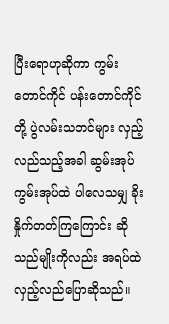ပြီးရောဟုဆိုကာ ကွမ်းတောင်ကိုင် ပန်းတောင်ကိုင်တို့ ပွဲလမ်းသဘင်များ လှည့်လည်သည့်အခါ ဆွမ်းအုပ် ကွမ်းအုပ်ထဲ ပါလေသမျှ ခိုးနှိုက်တတ်ကြကြောင်း ဆိုသည်မျိုးကိုလည်း အရပ်ထဲ လှည့်လည်ပြောဆိုသည်။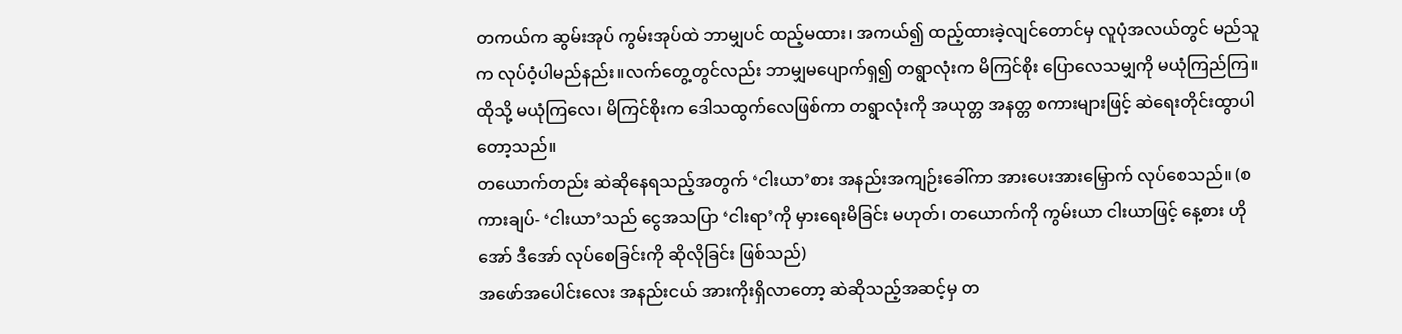တကယ်က ဆွမ်းအုပ် ကွမ်းအုပ်ထဲ ဘာမျှပင် ထည့်မထား၊ အကယ်၍ ထည့်ထားခဲ့လျင်တောင်မှ လူပုံအလယ်တွင် မည်သူက လုပ်ဝံ့ပါမည်နည်း။လက်တွေ့တွင်လည်း ဘာမျှမပျောက်ရှ၍ တရွာလုံးက မိကြင်စိုး ပြောလေသမျှကို မယုံကြည်ကြ။ ထိုသို့ မယုံကြလေ၊ မိကြင်စိုးက ဒေါသထွက်လေဖြစ်ကာ တရွာလုံးကို အယုတ္တ အနတ္တ စကားများဖြင့် ဆဲရေးတိုင်းထွာပါတော့သည်။
တယောက်တည်း ဆဲဆိုနေရသည့်အတွက် ‘ငါးယာ’စား အနည်းအကျဉ်းခေါ်ကာ အားပေးအားမြှောက် လုပ်စေသည်။ (စကားချပ်- ‘ငါးယာ’သည် ငွေအသပြာ ‘ငါးရာ’ကို မှားရေးမိခြင်း မဟုတ်၊ တယောက်ကို ကွမ်းယာ ငါးယာဖြင့် နေ့စား ဟိုအော် ဒီအော် လုပ်စေခြင်းကို ဆိုလိုခြင်း ဖြစ်သည်)
အဖော်အပေါင်းလေး အနည်းငယ် အားကိုးရှိလာတော့ ဆဲဆိုသည့်အဆင့်မှ တ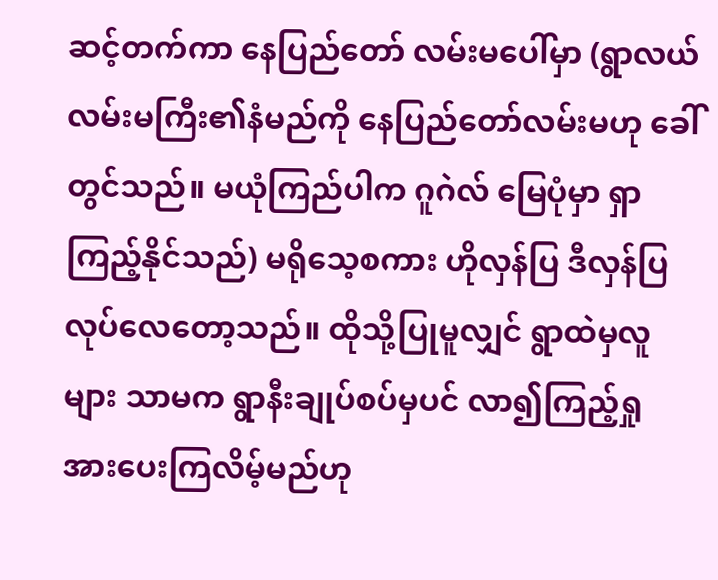ဆင့်တက်ကာ နေပြည်တော် လမ်းမပေါ်မှာ (ရွာလယ်လမ်းမကြီး၏နံမည်ကို နေပြည်တော်လမ်းမဟု ခေါ်တွင်သည်။ မယုံကြည်ပါက ဂူဂဲလ် မြေပုံမှာ ရှာကြည့်နိုင်သည်) မရိုသေ့စကား ဟိုလှန်ပြ ဒီလှန်ပြ လုပ်လေတော့သည်။ ထိုသို့ပြုမူလျှင် ရွာထဲမှလူများ သာမက ရွာနီးချုပ်စပ်မှပင် လာ၍ကြည့်ရှု အားပေးကြလိမ့်မည်ဟု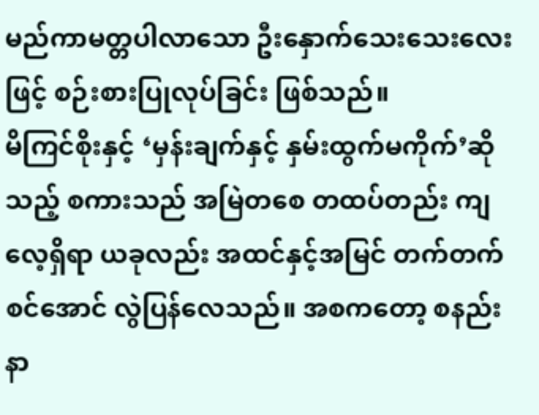မည်ကာမတ္တပါလာသော ဦးနှောက်သေးသေးလေးဖြင့် စဉ်းစားပြုလုပ်ခြင်း ဖြစ်သည်။
မိကြင်စိုးနှင့် ‘မှန်းချက်နှင့် နှမ်းထွက်မကိုက်’ဆိုသည့် စကားသည် အမြဲတစေ တထပ်တည်း ကျလေ့ရှိရာ ယခုလည်း အထင်နှင့်အမြင် တက်တက်စင်အောင် လွဲပြန်လေသည်။ အစကတော့ စနည်းနာ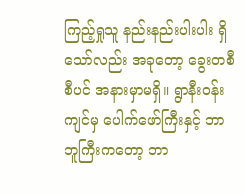ကြည့်ရှုသူ နည်းနည်းပါးပါး ရှိသော်လည်း အခုတော့ ခွေးတစီစီပင် အနားမှာမရှိ။ ရွာနီးဝန်းကျင်မှ ပေါက်ဖော်ကြီးနှင့် ဘာဘူကြီးကတော့ ဘာ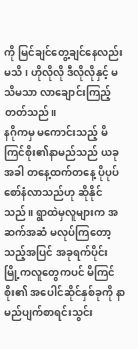ကို မြင်ချင်တွေ့ချင်နေလည်း မသိ၊ ဟိုလိုလို ဒီလိုလိုနှင့် မသိမသာ လာချောင်းကြည့်တတ်သည်။
နဂိုကမှ မကောင်းသည့် မိကြင်စိုး၏နာမည်သည် ယခုအခါ တနေ့ထက်တနေ့ ပိုပုပ်စော်နံလာသည်ဟု ဆိုနိုင်သည်။ ရွာထဲမှလူများက အဆက်အဆံ မလုပ်ကြတော့သည့်အပြင် အခုရက်ပိုင်း မြို့ကလူတွေကပင် မိကြင်စိုး၏ အပေါင်ဆိုင်နှစ်ခုကို နာမည်ပျက်စာရင်းသွင်း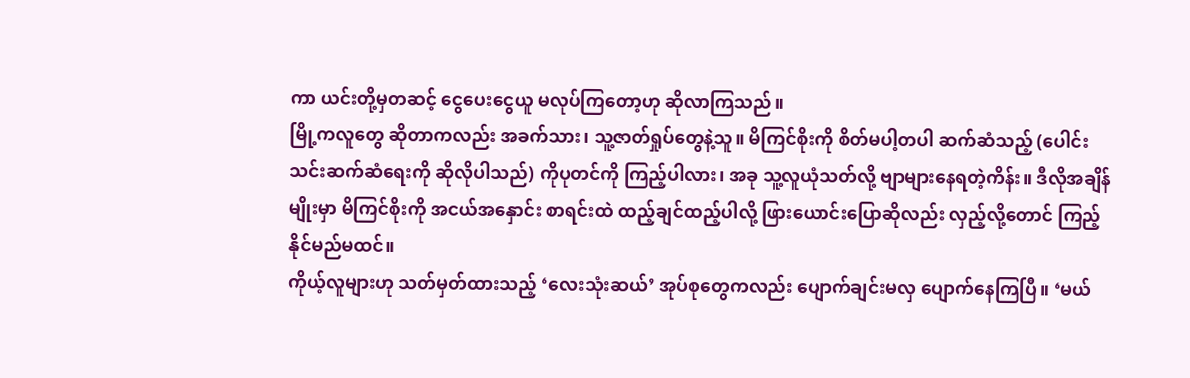ကာ ယင်းတို့မှတဆင့် ငွေပေးငွေယူ မလုပ်ကြတော့ဟု ဆိုလာကြသည်။
မြို့ကလူတွေ ဆိုတာကလည်း အခက်သား၊ သူ့ဇာတ်ရှုပ်တွေနဲ့သူ။ မိကြင်စိုးကို စိတ်မပါ့တပါ ဆက်ဆံသည့် (ပေါင်းသင်းဆက်ဆံရေးကို ဆိုလိုပါသည်) ကိုပုတင်ကို ကြည့်ပါလား၊ အခု သူ့လူယုံသတ်လို့ ဗျာများနေရတဲ့ကိန်း။ ဒီလိုအချိန်မျိုးမှာ မိကြင်စိုးကို အငယ်အနှောင်း စာရင်းထဲ ထည့်ချင်ထည့်ပါလို့ ဖြားယောင်းပြောဆိုလည်း လှည့်လို့တောင် ကြည့်နိုင်မည်မထင်။
ကိုယ့်လူများဟု သတ်မှတ်ထားသည့် ‘လေးသုံးဆယ်’ အုပ်စုတွေကလည်း ပျောက်ချင်းမလှ ပျောက်နေကြပြီ။ ‘မယ်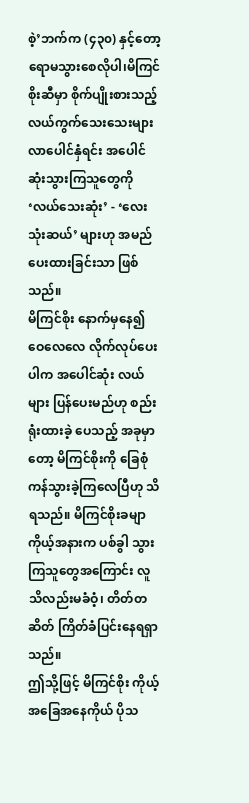စဲ့’ဘက်က (၄၃၀) နှင့်တော့ ရောမသွားစေလိုပါ၊မိကြင်စိုးဆီမှာ စိုက်ပျိုးစားသည့် လယ်ကွက်သေးသေးများ လာပေါင်နှံရင်း အပေါင်ဆုံးသွားကြသူတွေကို ‘လယ်သေးဆုံး’ - ‘လေးသုံးဆယ်’ များဟု အမည်ပေးထားခြင်းသာ ဖြစ်သည်။
မိကြင်စိုး နောက်မှနေ၍ ဝေလေလေ လိုက်လုပ်ပေးပါက အပေါင်ဆုံး လယ်များ ပြန်ပေးမည်ဟု စည်းရုံးထားခဲ့ ပေသည့် အခုမှာတော့ မိကြင်စိုးကို ခြေစုံကန်သွားခဲ့ကြလေပြီဟု သိရသည်။ မိကြင်စိုးခမျာ ကိုယ့်အနားက ပစ်ခွါ သွားကြသူတွေအကြောင်း လူသိလည်းမခံဝံ့၊ တိတ်တဆိတ် ကြိတ်ခံပြင်းနေရရှာသည်။
ဤသို့ဖြင့် မိကြင်စိုး ကိုယ့်အခြေအနေကိုယ် ပိုသ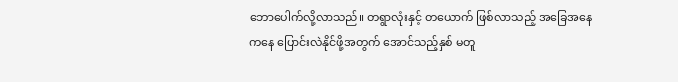ဘောပေါက်လို့လာသည်။ တရွာလုံးနှင့် တယောက် ဖြစ်လာသည့် အခြေအနေကနေ ပြောင်းလဲနိုင်ဖို့အတွက် အောင်သည့်နှစ် မတူ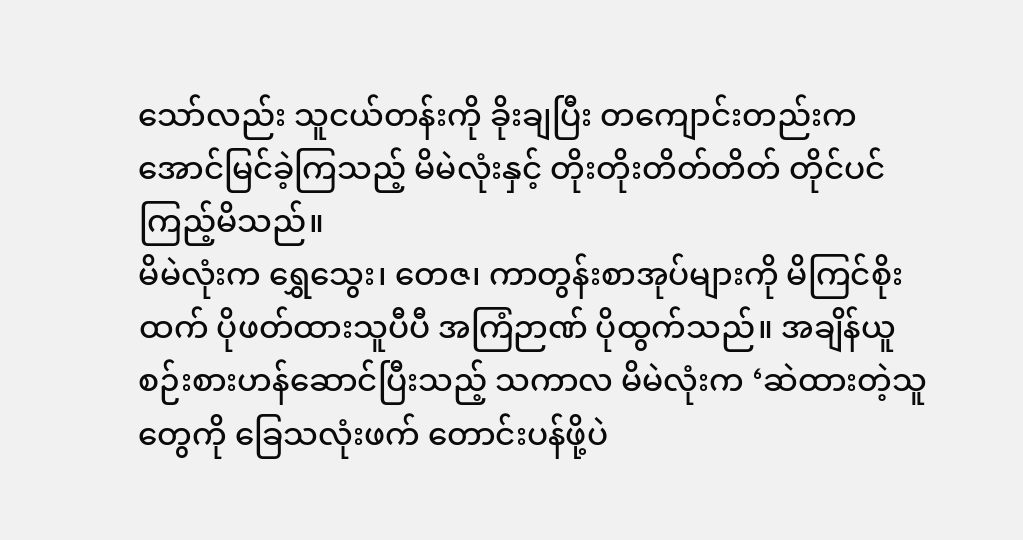သော်လည်း သူငယ်တန်းကို ခိုးချပြီး တကျောင်းတည်းက အောင်မြင်ခဲ့ကြသည့် မိမဲလုံးနှင့် တိုးတိုးတိတ်တိတ် တိုင်ပင်ကြည့်မိသည်။
မိမဲလုံးက ရွှေသွေး၊ တေဇ၊ ကာတွန်းစာအုပ်များကို မိကြင်စိုးထက် ပိုဖတ်ထားသူပီပီ အကြံဉာဏ် ပိုထွက်သည်။ အချိန်ယူ စဉ်းစားဟန်ဆောင်ပြီးသည့် သကာလ မိမဲလုံးက ‘ဆဲထားတဲ့သူတွေကို ခြေသလုံးဖက် တောင်းပန်ဖို့ပဲ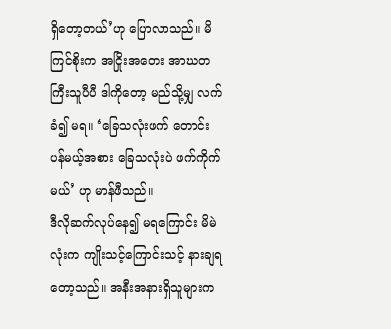ရှိတော့တယ်’ဟု ပြောလာသည်။ မိကြင်စိုးက အငြိုးအတေး အာဃတကြီးသူပီပီ ဒါကိုတော့ မည်သို့မျှ လက်ခံ၍ မရ။ ‘ခြေသလုံးဖက် တောင်းပန်မယ့်အစား ခြေသလုံးပဲ ဖက်ကိုက်မယ်’ ဟု မာန်ဖီသည်။
ဒီလိုဆက်လုပ်နေ၍ မရကြောင်း မိမဲလုံးက ကျိုးသင့်ကြောင်းသင့် နားချရတော့သည်။ အနီးအနားရှိသူများက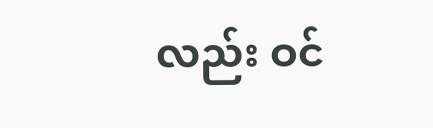လည်း ဝင်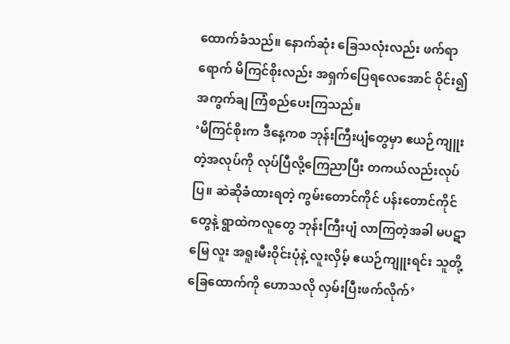ထောက်ခံသည်။ နောက်ဆုံး ခြေသလုံးလည်း ဖက်ရာရောက် မိကြင်စိုးလည်း အရှက်ပြေရလေအောင် ဝိုင်း၍ အကွက်ချ ကြံစည်ပေးကြသည်။
‘မိကြင်စိုးက ဒီနေ့ကစ ဘုန်းကြီးပျံတွေမှာ ဧယဉ်ကျူးတဲ့အလုပ်ကို လုပ်ပြီလို့ကြေညာပြီး တကယ်လည်းလုပ်ပြ။ ဆဲဆိုခံထားရတဲ့ ကွမ်းတောင်ကိုင် ပန်းတောင်ကိုင်တွေနဲ့ ရွာထဲကလူတွေ ဘုန်းကြီးပျံ လာကြတဲ့အခါ မပဋာ မြေ လူး အရူးမီးဝိုင်းပုံနဲ့ လူးလှိမ့် ဧယဉ်ကျူးရင်း သူတို့ခြေထောက်ကို ဟောသလို လှမ်းပြီးဖက်လိုက်’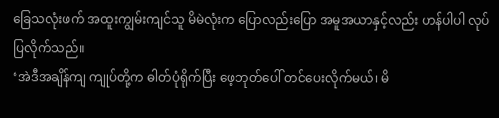ခြေသလုံးဖက် အထူးကျွမ်းကျင်သူ မိမဲလုံးက ပြောလည်းပြော အမူအယာနှင့်လည်း ဟန်ပါပါ လုပ်ပြလိုက်သည်။
‘အဲဒီအချိန်ကျ ကျုပ်တို့က ဓါတ်ပုံရိုက်ပြီး ဖေ့ဘုတ်ပေါ် တင်ပေးလိုက်မယ်၊ မိ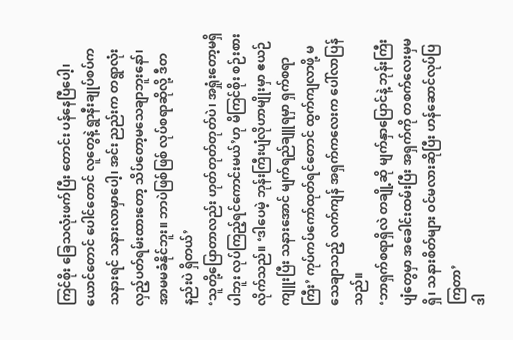ကြင်စိုး ခြေသလုံးဖက်ပြီး တောင်း ပန်နေပြီပေါ့၊ ယောင်တောင် ပေါင်တောင် လူတွေနဲ့ ရွာနီးချုပ်စပ်က သနားရင် သနားလာမှာပေါ့၊ အင်း ညည်းက တရွာလုံး လှည့်ပတ်ရမ်းထားတော့ သိပ်တော့မသေချာဘူးနော်၊ အာမမခံနိုင်ဘူး။ ဘာပဲဖြစ်ဖြစ် လုပ်စရာဆိုလို့ ဒီတနည်းပဲ ရှိတယ်’
‘သူတို့ပြောတာလည်း ဟုတ်တုတ်တုတ်ပဲ၊ အရှုံးတော့မရှိပါဘူး လုပ်ကြည့်ရင်ကောင်းမယ်’ဟု မိကြင်စိုး စဉ်းစားလိုက်သည်။ ‘ဒါပေမဲ့ ဘုန်းကြီးပျံလိုဟာမျိုးမှာ ဧယဉ်ကျူးပြီး သနားအောင် မျက်ရည်ချူရမှာ ရှက်စရာကြီး’ ကုပ်ကပ်ကော်ထုတ်ရင်တောင် ထွက်ကျလာဖို့ မသေချာသည့် လက်ကျန် အရှက်ကလေးက ပေါ်လာပြန်သည်။
‘ဘာရှက်စရာရှိလဲ တချို့ဆို မျက်နှာပြောင်နဲ့ ဘုန်းကြီးပျံတွေမှာ အခေါင်းထမ်းပြီး အရှက်ကို တစက်လေးမှမရှိ၊ သနားစိတ်များ ဝင်မလားဆိုပြီး ဟန်ဆောင်လုပ်ပြကြတာ’
ဒါ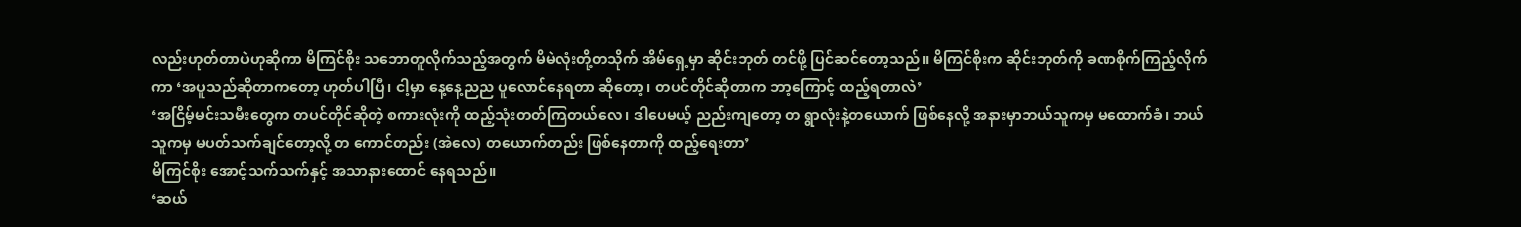လည်းဟုတ်တာပဲဟုဆိုကာ မိကြင်စိုး သဘောတူလိုက်သည့်အတွက် မိမဲလုံးတို့တသိုက် အိမ်ရှေ့မှာ ဆိုင်းဘုတ် တင်ဖို့ ပြင်ဆင်တော့သည်။ မိကြင်စိုးက ဆိုင်းဘုတ်ကို ခဏစိုက်ကြည့်လိုက်ကာ ‘အပူသည်ဆိုတာကတော့ ဟုတ်ပါပြီ၊ ငါ့မှာ နေ့နေ့ညည ပူလောင်နေရတာ ဆိုတော့၊ တပင်တိုင်ဆိုတာက ဘာ့ကြောင့် ထည့်ရတာလဲ’
‘အငြိမ့်မင်းသမီးတွေက တပင်တိုင်ဆိုတဲ့ စကားလုံးကို ထည့်သုံးတတ်ကြတယ်လေ၊ ဒါပေမယ့် ညည်းကျတော့ တ ရွာလုံးနဲ့တယောက် ဖြစ်နေလို့ အနားမှာဘယ်သူကမှ မထောက်ခံ၊ ဘယ်သူကမှ မပတ်သက်ချင်တော့လို့ တ ကောင်တည်း (အဲလေ) တယောက်တည်း ဖြစ်နေတာကို ထည့်ရေးတာ’
မိကြင်စိုး အောင့်သက်သက်နှင့် အသာနားထောင် နေရသည်။
‘ဆယ်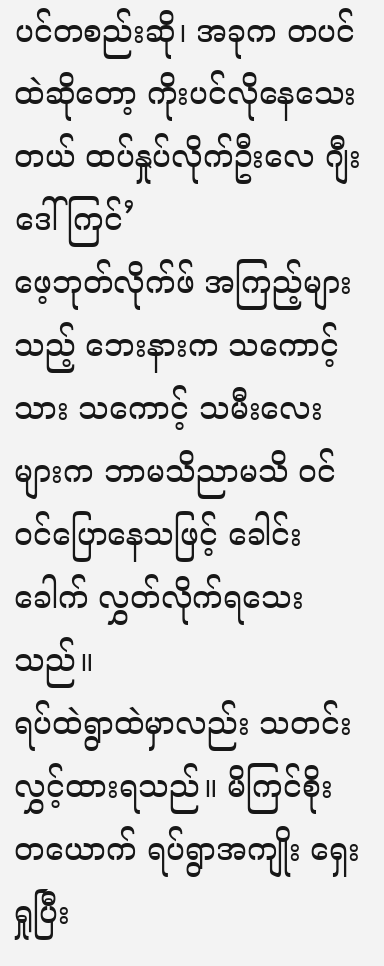ပင်တစည်းဆို၊ အခုက တပင်ထဲဆိုတော့ ကိုးပင်လိုနေသေးတယ် ထပ်နှုပ်လိုက်ဦးလေ ဂျီးဒေါ်ကြင်’
ဖေ့ဘုတ်လိုက်ဖ် အကြည့်များသည့် ဘေးနားက သကောင့်သား သကောင့် သမီးလေးများက ဘာမသိညာမသိ ဝင် ဝင်ပြောနေသဖြင့် ခေါင်းခေါက် လွှတ်လိုက်ရသေးသည်။
ရပ်ထဲရွာထဲမှာလည်း သတင်းလွှင့်ထားရသည်။ မိကြင်စိုးတယောက် ရပ်ရွာအကျိုး ရှေးရှုပြီး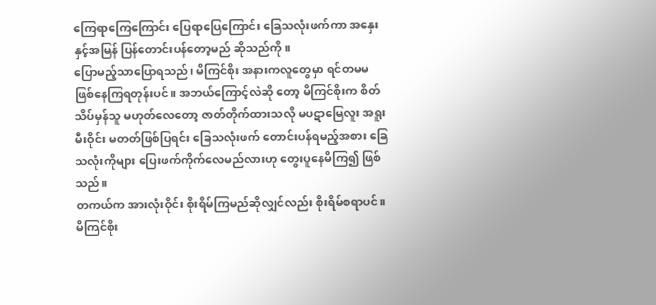ကြေရာကြေကြောင်း ပြေရာပြေကြောင်း ခြေသလုံးဖက်ကာ အနှေးနှင့်အမြန် ပြန်တောင်းပန်တော့မည် ဆိုသည်ကို။
ပြောမည့်သာပြောရသည်၊ မိကြင်စိုး အနားကလူတွေမှာ ရင်တမမ ဖြစ်နေကြရတုန်းပင်။ အဘယ်ကြောင့်လဲဆို တော့ မိကြင်စိုးက စိတ်သိပ်မှန်သူ မဟုတ်လေတော့ ဇာတ်တိုက်ထားသလို မပဋာမြေလူး အရူးမီးဝိုင်း မတတ်ဖြစ်ပြရင်း ခြေသလုံးဖက် တောင်းပန်ရမည့်အစား ခြေသလုံးကိုများ ပြေးဖက်ကိုက်လေမည်လားဟု တွေးပူနေမိကြ၍ ဖြစ်သည်။
တကယ်က အားလုံးဝိုင်း စိုးရိမ်ကြမည်ဆိုလျှင်လည်း စိုးရိမ်စရာပင်။ မိကြင်စိုး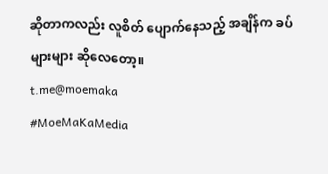ဆိုတာကလည်း လူစိတ် ပျောက်နေသည့် အချိန်က ခပ်များများ ဆိုလေတော့။
t.me@moemaka
#MoeMaKaMedia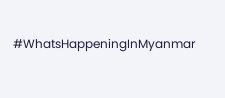#WhatsHappeningInMyanmar